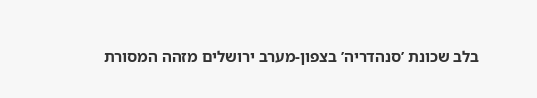בלב שכונת ’סנהדריה’ בצפון-מערב ירושלים מזהה המסורת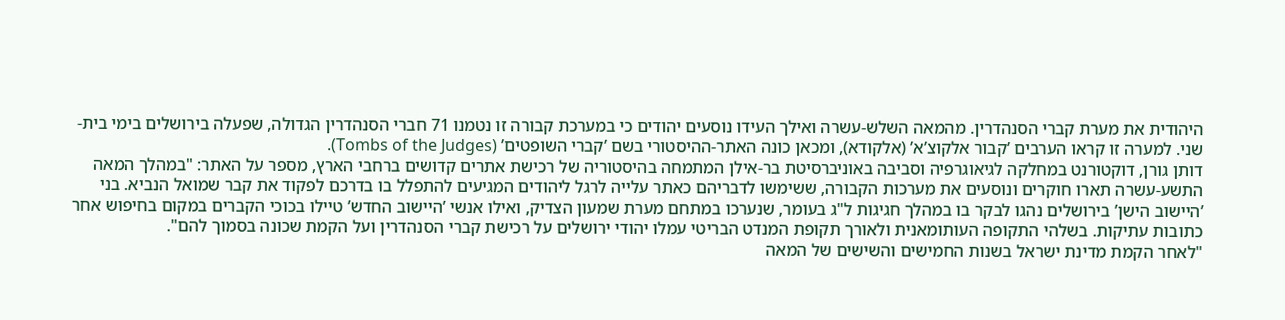היהודית את מערת קברי הסנהדרין. מהמאה השלש-עשרה ואילך העידו נוסעים יהודים כי במערכת קבורה זו נטמנו 71 חברי הסנהדרין הגדולה, שפעלה בירושלים בימי בית-שני. למערה זו קראו הערבים ’קבור אלקוצ’א’ (אלקודא), ומכאן כונה האתר-ההיסטורי בשם ’קברי השופטים’ (Tombs of the Judges).
דותן גורן, דוקטורנט במחלקה לגיאוגרפיה וסביבה באוניברסיטת בר-אילן המתמחה בהיסטוריה של רכישת אתרים קדושים ברחבי הארץ, מספר על האתר: "במהלך המאה התשע-עשרה תארו חוקרים ונוסעים את מערכות הקבורה, ששימשו לדבריהם כאתר עלייה לרגל ליהודים המגיעים להתפלל בו בדרכם לפקוד את קבר שמואל הנביא. בני ’היישוב הישן’ בירושלים נהגו לבקר בו במהלך חגיגות ל"ג בעומר, שנערכו במתחם מערת שמעון הצדיק, ואילו אנשי ’היישוב החדש’ טיילו בכוכי הקברים במקום בחיפוש אחר כתובות עתיקות. בשלהי התקופה העותומאנית ולאורך תקופת המנדט הבריטי עמלו יהודי ירושלים על רכישת קברי הסנהדרין ועל הקמת שכונה בסמוך להם".
"לאחר הקמת מדינת ישראל בשנות החמישים והשישים של המאה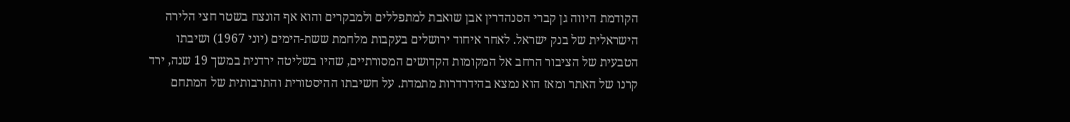הקודמת היווה גן קברי הסנהדרין אבן שואבת למתפללים ולמבקרים והוא אף הונצח בשטר חצי הלירה הישראלית של בנק ישראל. לאחר איחוד ירושלים בעקבות מלחמת ששת-הימים (יוני 1967) ושיבתו הטבעית של הציבור הרחב אל המקומות הקדושים המסורתיים, שהיו בשליטה ירדנית במשך 19 שנה, ירד קרנו של האתר ומאז הוא נמצא בהידרדרות מתמדת. על חשיבתו ההיסטורית והתרבותית של המתחם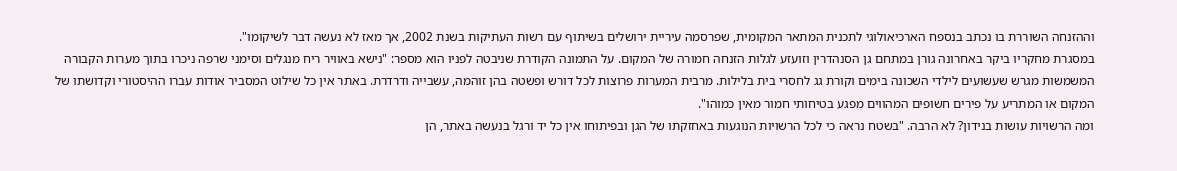וההזנחה השוררת בו נכתב בנספח הארכיאולוגי לתכנית המתאר המקומית, שפרסמה עיריית ירושלים בשיתוף עם רשות העתיקות בשנת 2002, אך מאז לא נעשה דבר לשיקומו".
במסגרת מחקריו ביקר באחרונה גורן במתחם גן הסנהדרין וזועזע לגלות הזנחה חמורה של המקום. על התמונה הקודרת שניבטה לפניו הוא מספר: "נישא באוויר ריח מנגלים וסימני שרפה ניכרו בתוך מערות הקבורה המשמשות מגרש שעשועים לילדי השכונה בימים וקורת גג לחסרי בית בלילות. מרבית המערות פרוצות לכל דורש ופשטה בהן זוהמה, עשבייה ודרדרת. באתר אין כל שילוט המסביר אודות עברו ההיסטורי וקדושתו של המקום או המתריע על פירים חשופים המהווים מפגע בטיחותי חמור מאין כמוהו".
ומה הרשויות עושות בנידון? לא הרבה. "בשטח נראה כי לכל הרשויות הנוגעות באחזקתו של הגן ובפיתוחו אין כל יד ורגל בנעשה באתר, הן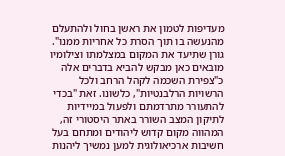מעדיפות לטמון את ראשן בחול ולהתעלם מהנעשה בו תוך הסרת כל אחריות ממנו".
גורן שתיעד את המקום במצלמתו וצילומיו מובאים כאן מבקש להביא בדברים אלה כ"צפירת השכמה לקהל הרחב ולכל הרשויות הרלבנטיות", כלשונו. זאת "בכדי להתעורר מתרדמתם ולפעול במיידיות לתיקון המצב השורר באתר היסטורי זה, המהווה מקום קדוש ליהודים ומתחם בעל חשיבות ארכיאולוגית למען נמשיך ליהנות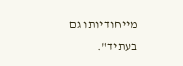מייחודיותו גם בעתיד".